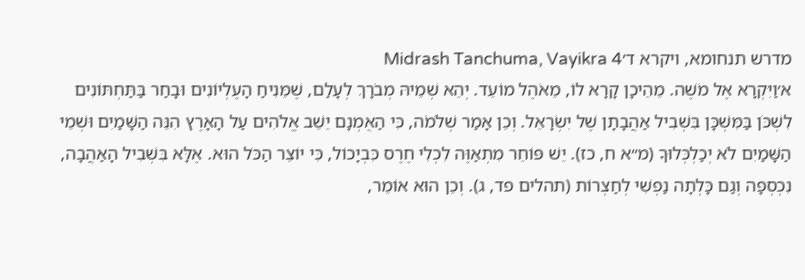מדרש תנחומא, ויקרא ד׳Midrash Tanchuma, Vayikra 4
א׳וַיִּקְרָא אֶל מֹשֶׁה. מֵהֵיכָן קָרָא לוֹ, מֵאֹהֶל מוֹעֵד. יְהֵא שְׁמֵיהּ מְבֹרָךְ לְעָלַם, שֶׁמֵּנִיחַ הָעֶלְיוֹנִים וּבָחַר בַּתַּחְתּוֹנִים לִשְׁכֹּן בַּמִּשְׁכָּן בִּשְׁבִיל אַהֲבָתָן שֶׁל יִשְׂרָאֵל. וְכֵן אָמַר שְׁלֹמֹה, כִּי הַאֻמְנָם יֵשֵׁב אֱלֹהִים עַל הָאָרֶץ הִנֵּה הַשָּׁמַיִם וּשְׁמֵי הַשָּׁמַיִם לֹא יְכַלְכְּלוּךָ (מ״א ח, כז). יֵשׁ פּוֹחֵר מִתְאַוֶּה לִכְלִי חֶרֶס כִּבְיָכוֹל, כִּי יוֹצֵר הַכֹּל הוּא. אֶלָּא בִּשְׁבִיל הָאַהֲבָה, נִכְסְפָה וְגַם כָּלְתָה נַפְשִׁי לְחַצְרוֹת (תהלים פד, ג). וְכֵן הוּא אוֹמֵר,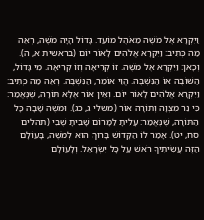וַיִּקְרָא אֶל מֹשֶׁה מֵאֹהֶל מוֹעֵד. גָּדוֹל הָיָה מֹשֶׁה, רְאֵה מַה כְּתִיב: וַיִּקְרָא אֱלֹהִים לָאוֹר יוֹם (בראשית א, ה). וְכָאן: וַיִּקְרָא אֶל מֹשֶׁה. זוֹ קְרִיאָה וְזוֹ קְרִיאָה. מִי גָּדוֹל, הַשּׁוֹבֶה אוֹ הַנִּשְׁבֶּה. הֱוֵי אוֹמֵר, הַנִּשְׁבֶּה. רְאֵה מַה כְּתִיב: וַיִּקְרָא אֱלֹהִים לָאוֹר יוֹם. וְאֵין אוֹר אֶלָּא תּוֹרָה, שֶׁנֶּאֱמַר: כִּי נֵר מִצְוָה וְתוֹרָה אוֹר (משלי ג, כג). וּמֹשֶׁה שָׁבָה כָּל הַתּוֹרָה, שֶׁנֶּאֱמַר: עָלִיתָ לַמָּרוֹם שָׁבִיתָ שֶׁבִי (תהלים סח, יט). אָמַר לוֹ הַקָּדוֹשׁ בָּרוּךְ הוּא לְמֹשֶׁה, בָּעוֹלָם הַזֶּה עֲשִׂיתִיךָ רֹאשׁ עַל כָּל יִשְׂרָאֵל. וְלָעוֹלָם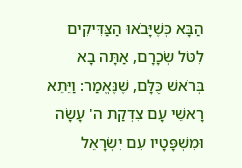הַבָּא כְּשֶׁיָּבֹאוּ הַצַּדִּיקִים לִטֹּל שְׂכָרָם, אַתָּה בָא בְּרֹאשׁ כֻּלָּם, שֶׁנֶּאֱמַר: וַיֵּתֵא רָאשֵׁי עָם צִדְקַת ה' עָשָׂה וּמִשְׁפָּטָיו עִם יִשְׂרָאֵל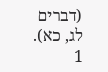(דברים לג, כא).
1